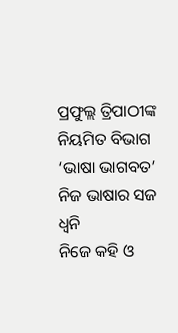ପ୍ରଫୁଲ୍ଲ ତ୍ରିପାଠୀଙ୍କ ନିୟମିତ ବିଭାଗ ‘ଭାଷା ଭାଗବତ’
ନିଜ ଭାଷାର ସଜ ଧ୍ବନି
ନିଜେ କହି ଓ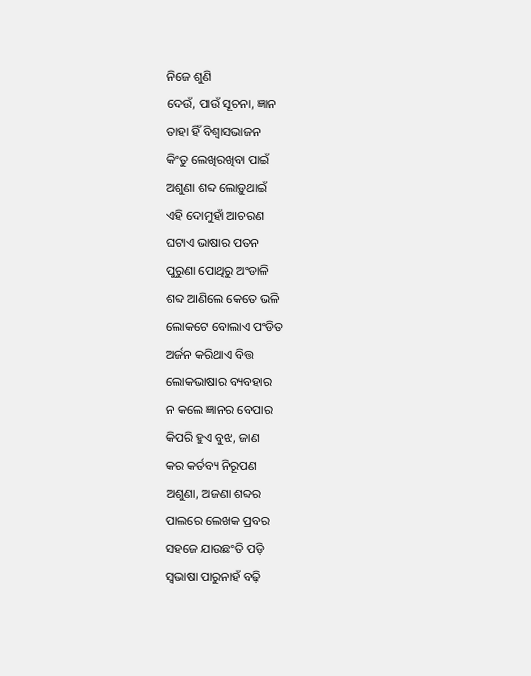ନିଜେ ଶୁଣି
ଦେଉଁ, ପାଉଁ ସୂଚନା, ଜ୍ଞାନ
ତାହା ହିଁ ବିଶ୍ବାସଭାଜନ
କିଂତୁ ଲେଖିରଖିବା ପାଇଁ
ଅଶୁଣା ଶବ୍ଦ ଲୋଡ଼ୁଥାଇଁ
ଏହି ଦୋମୁହାଁ ଆଚରଣ
ଘଟାଏ ଭାଷାର ପତନ
ପୁରୁଣା ପୋଥିରୁ ଅଂଡାଳି
ଶବ୍ଦ ଆଣିଲେ କେତେ ଭଳି
ଲୋକଟେ ବୋଲାଏ ପଂଡିତ
ଅର୍ଜନ କରିଥାଏ ବିତ୍ତ
ଲୋକଭାଷାର ବ୍ୟବହାର
ନ କଲେ ଜ୍ଞାନର ବେପାର
କିପରି ହୁଏ ବୁଝ, ଜାଣ
କର କର୍ତବ୍ୟ ନିରୂପଣ
ଅଶୁଣା, ଅଜଣା ଶବ୍ଦର
ପାଲରେ ଲେଖକ ପ୍ରବର
ସହଜେ ଯାଉଛଂତି ପଡ଼ି
ସ୍ବଭାଷା ପାରୁନାହଁ ବଢ଼ି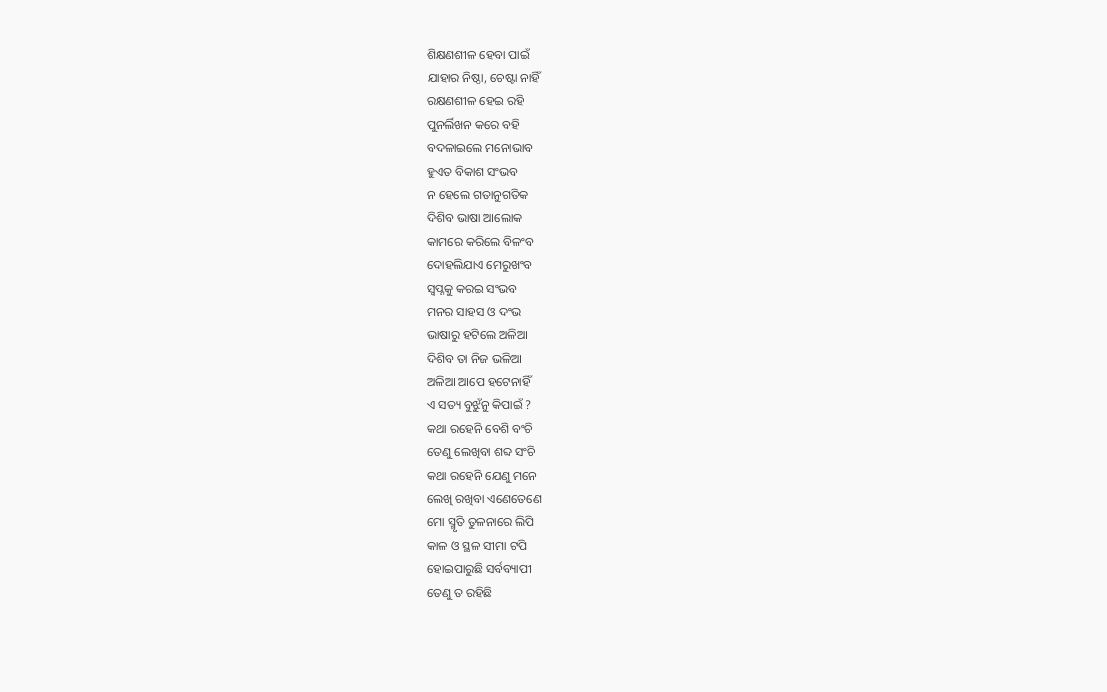ଶିକ୍ଷଣଶୀଳ ହେବା ପାଇଁ
ଯାହାର ନିଷ୍ଠା, ଚେଷ୍ଟା ନାହିଁ
ରକ୍ଷଣଶୀଳ ହେଇ ରହି
ପୁନର୍ଲିଖନ କରେ ବହି
ବଦଳାଇଲେ ମନୋଭାବ
ହୁଏତ ବିକାଶ ସଂଭବ
ନ ହେଲେ ଗତାନୁଗତିକ
ଦିଶିବ ଭାଷା ଆଲୋକ
କାମରେ କରିଲେ ବିଳଂବ
ଦୋହଲିଯାଏ ମେରୁଖଂବ
ସ୍ବପ୍ନକୁ କରଇ ସଂଭବ
ମନର ସାହସ ଓ ଦଂଭ
ଭାଷାରୁ ହଟିଲେ ଅଳିଆ
ଦିଶିବ ତା ନିଜ ଭଳିଆ
ଅଳିଆ ଆପେ ହଟେନାହିଁ
ଏ ସତ୍ୟ ବୁଝୁଁନୁ କିପାଇଁ ?
କଥା ରହେନି ବେଶି ବଂଚି
ତେଣୁ ଲେଖିବା ଶବ୍ଦ ସଂଚି
କଥା ରହେନି ଯେଣୁ ମନେ
ଲେଖି ରଖିବା ଏଣେତେଣେ
ମୋ ସ୍ମୃତି ତୁଳନାରେ ଲିପି
କାଳ ଓ ସ୍ଥଳ ସୀମା ଟପି
ହୋଇପାରୁଛି ସର୍ବବ୍ୟାପୀ
ତେଣୁ ତ ରହିଛି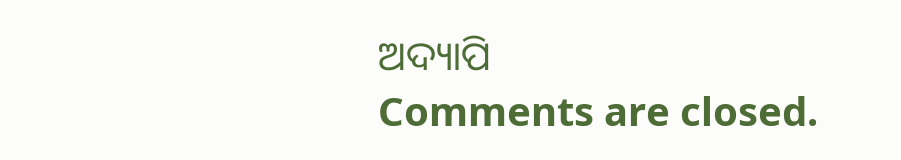ଅଦ୍ୟାପି
Comments are closed.